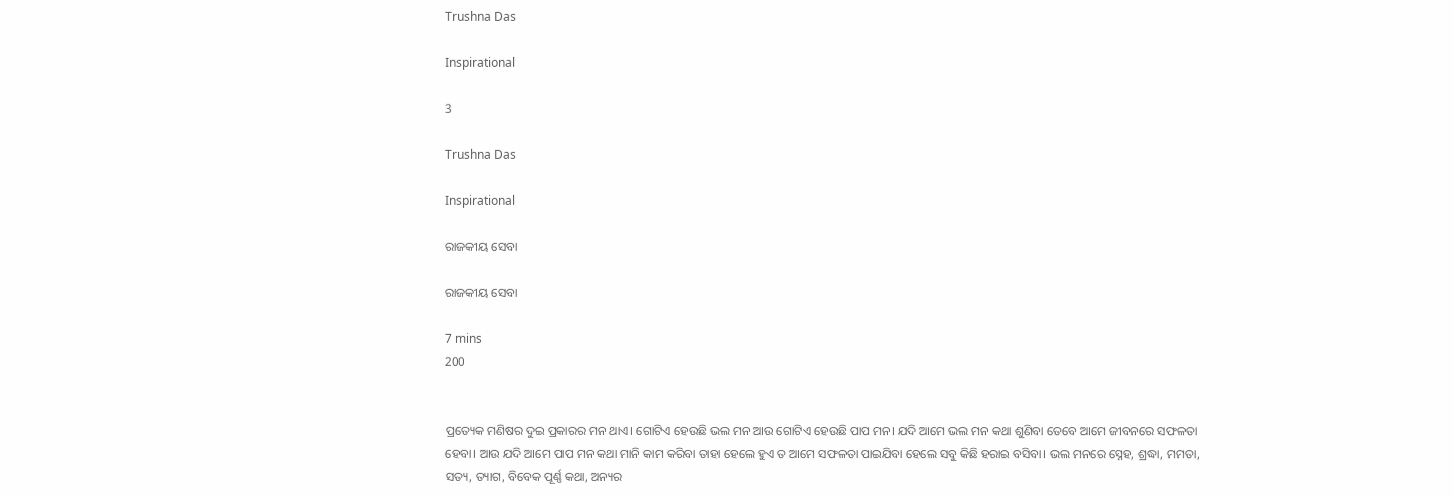Trushna Das

Inspirational

3

Trushna Das

Inspirational

ରାଜକୀୟ ସେବା

ରାଜକୀୟ ସେବା

7 mins
200


ପ୍ରତ୍ୟେକ ମଣିଷର ଦୁଇ ପ୍ରକାରର ମନ ଥାଏ। ଗୋଟିଏ ହେଉଛି ଭଲ ମନ ଆଉ ଗୋଟିଏ ହେଉଛି ପାପ ମନ। ଯଦି ଆମେ ଭଲ ମନ କଥା ଶୁଣିବା ତେବେ ଆମେ ଜୀବନରେ ସଫଳତା ହେବା। ଆଉ ଯଦି ଆମେ ପାପ ମନ କଥା ମାନି କାମ କରିବା ତାହା ହେଲେ ହୁଏ ତ ଆମେ ସଫଳତା ପାଇଯିବା ହେଲେ ସବୁ କିଛି ହରାଇ ବସିବା। ଭଲ ମନରେ ସ୍ନେହ, ଶ୍ରଦ୍ଧା, ମମତା, ସତ୍ୟ, ତ୍ୟାଗ, ବିବେକ ପୂର୍ଣ୍ଣ କଥା, ଅନ୍ୟର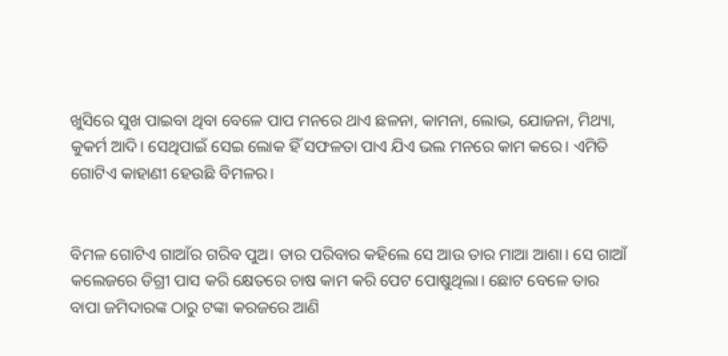ଖୁସିରେ ସୁଖ ପାଇବା ଥିବା ବେଳେ ପାପ ମନରେ ଥାଏ ଛଳନା, କାମନା, ଲୋଭ, ଯୋଜନା, ମିଥ୍ୟା, କୁକର୍ମ ଆଦି। ସେଥିପାଇଁ ସେଇ ଲୋକ ହିଁ ସଫଳତା ପାଏ ଯିଏ ଭଲ ମନରେ କାମ କରେ। ଏମିତି ଗୋଟିଏ କାହାଣୀ ହେଉଛି ବିମଳର।


ବିମଳ ଗୋଟିଏ ଗାଆଁର ଗରିବ ପୁଅ। ତାର ପରିବାର କହିଲେ ସେ ଆଉ ତାର ମାଆ ଆଶା। ସେ ଗାଆଁ କଲେଜରେ ଡିଗ୍ରୀ ପାସ କରି କ୍ଷେତରେ ଚାଷ କାମ କରି ପେଟ ପୋଷୁଥିଲା। ଛୋଟ ବେଳେ ତାର ବାପା ଜମିଦାରଙ୍କ ଠାରୁ ଟଙ୍କା କରଜରେ ଆଣି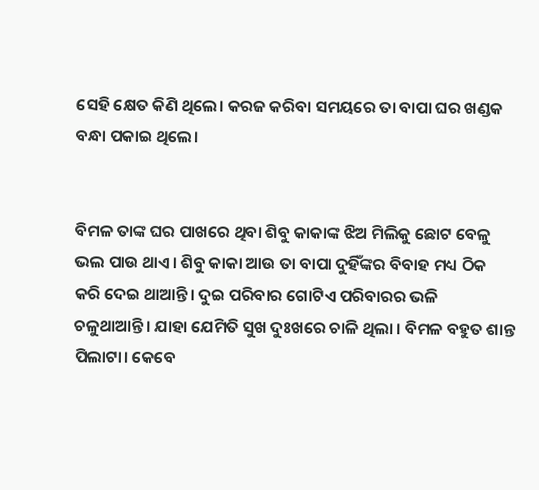ସେହି କ୍ଷେତ କିଣି ଥିଲେ। କରଜ କରିବା ସମୟରେ ତା ବାପା ଘର ଖଣ୍ଡକ ବନ୍ଧା ପକାଇ ଥିଲେ।


ବିମଳ‌ ତାଙ୍କ ଘର ପାଖରେ ଥିବା ଶିବୁ କାକାଙ୍କ ଝିଅ ମିଲିକୁ ଛୋଟ ବେଳୁ ଭଲ ପାଉ ଥାଏ। ଶିବୁ କାକା ଆଉ ତା ବାପା ଦୁହିଁଙ୍କର ବିବାହ ମଧ୍ୟ ଠିକ କରି ଦେଇ ଥାଆନ୍ତି। ଦୁଇ ପରିବାର ଗୋଟିଏ ପରିବାରର ଭଳି ଚଳୁଥାଆନ୍ତି। ଯାହା ଯେମିତି ସୁଖ ଦୁଃଖରେ ଚାଳି ଥିଲା । ବିମଳ ବହୁତ ଶାନ୍ତ ପିଲାଟା। କେବେ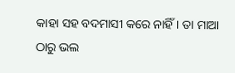କାହା ସହ ବଦମାସୀ କରେ ନାହିଁ। ତା ମାଆ ଠାରୁ ଭଲ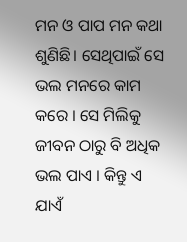ମନ ଓ ପାପ ମନ କଥା ଶୁଣିଛି। ସେଥିପାଇଁ ସେ ଭଲ ମନରେ କାମ କରେ । ସେ ମିଲିକୁ ଜୀବନ ଠାରୁ ବି ଅଧିକ ଭଲ ପାଏ । କିନ୍ତୁ ଏ ଯାଏଁ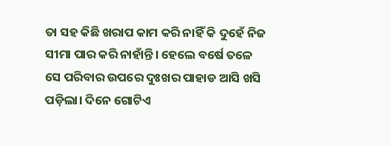ତା ସହ କିଛି ଖରାପ କାମ କରି ନାହିଁ କି ଦୁହେଁ ନିଜ ସୀମା ପାର କରି ନାହାଁନ୍ତି। ହେଲେ ବର୍ଷେ ତଳେ ସେ ପରିବାର‌ ଉପରେ ଦୁଃଖର ପାହାଡ ଆସି ଖସି ପଡ଼ିଲା। ଦିନେ ଗୋଟିଏ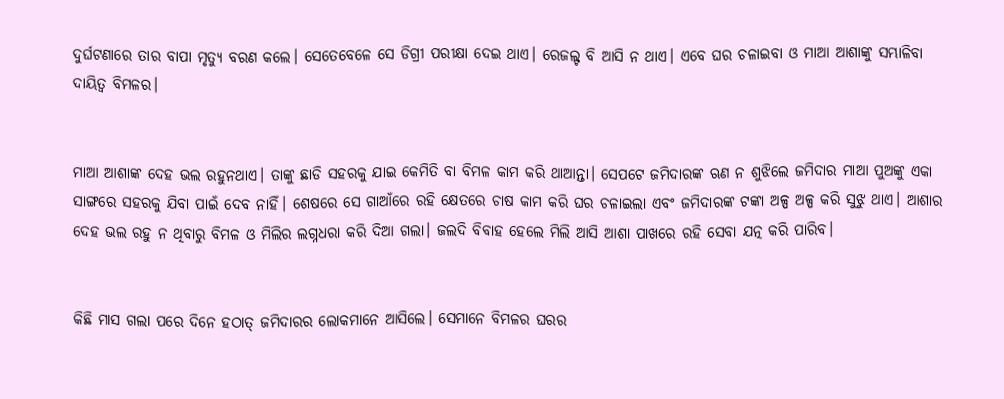ଦୁର୍ଘଟଣାରେ ତାର‌ ବାପା ମୃତ୍ୟୁ ବରଣ କଲେ। ସେତେବେଳେ ସେ ଡିଗ୍ରୀ ପରୀକ୍ଷା ଦେଇ ଥାଏ। ରେଜଲ୍ଟ ବି ଆସି ନ ଥାଏ। ଏବେ ଘର ଚଳାଇବା ଓ ମାଆ ଆଶାଙ୍କୁ ସମ୍ଭାଳିବା ଦାୟିତ୍ଵ ବିମଳର।


ମାଆ ଆଶାଙ୍କ ଦେହ ଭଲ ରହୁନ‌ଥାଏ। ତାଙ୍କୁ ଛାଡି ସହରକୁ ଯାଇ କେମିତି ବା ବିମଳ‌ କାମ କରି ଥାଆନ୍ତା। ସେପଟେ ଜମିଦାରଙ୍କ ଋଣ ନ ଶୁଝିଲେ ଜମିଦାର ମାଆ ପୁଅଙ୍କୁ ଏକା ସାଙ୍ଗରେ ସହରକୁ ଯିବା ପାଇଁ ଦେବ ନାହିଁ। ଶେଷରେ ସେ‌ ଗାଆଁରେ ରହି କ୍ଷେତରେ‌ ଚାଷ କାମ କରି ଘର‌ ଚଳାଇଲା ଏବଂ ଜମିଦାରଙ୍କ ଟଙ୍କା ଅଳ୍ପ ‌ଅଳ୍ପ କରି ସୁଝୁ ଥାଏ। ଆଶାର ଦେହ ଭଲ ରହୁ ନ ଥିବାରୁ ବିମଳ ଓ ମିଲିର ଲଗ୍ନଧରା କରି ଦିଆ ଗଲା। ଜଲଦି ବିବାହ ହେଲେ ମିଲି ଆସି ଆଶା ପାଖରେ ରହି ସେବା ଯତ୍ନ କରି ପାରିବ।


କିଛି ମାସ ଗଲା ପରେ ଦିନେ ହଠାତ୍ ଜମିଦାରର ଲୋକମାନେ ଆସିଲେ। ସେମାନେ ବିମଳର ଘରର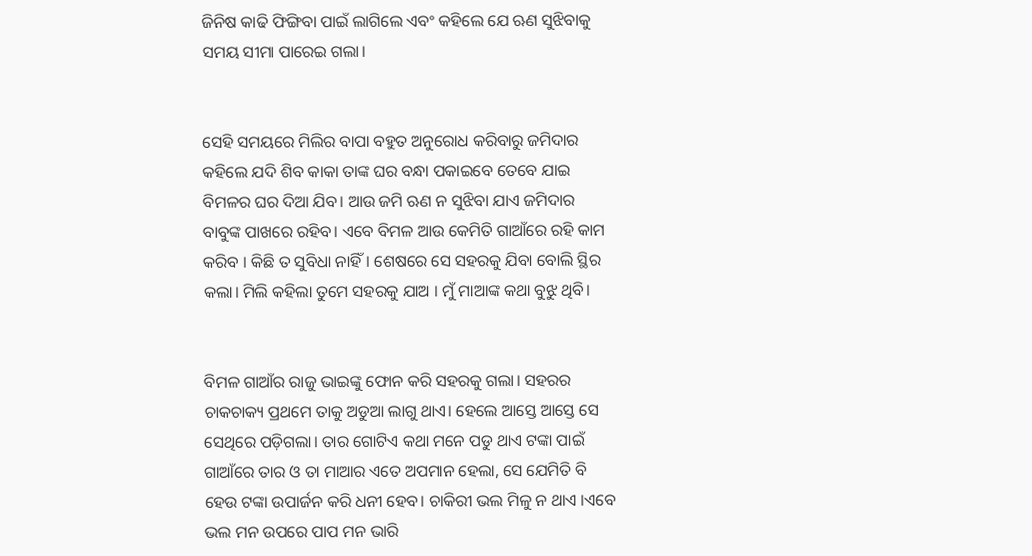ଜିନିଷ କାଢି ଫିଙ୍ଗିବା ପାଇଁ ଲାଗିଲେ ଏବଂ କହିଲେ ଯେ ଋଣ ସୁଝିବାକୁ ସମୟ ସୀମା ପାରେଇ ଗଲା।


ସେହି ସମୟରେ ମିଲିର ବାପା ବହୁତ ଅନୁରୋଧ କରିବାରୁ ଜମିଦାର କହିଲେ ଯଦି ଶିବ କାକା ତାଙ୍କ ଘର ବନ୍ଧା ପକାଇବେ ତେବେ ଯାଇ ବିମଳର ଘର ଦିଆ ଯିବ। ଆଉ ଜମି ଋଣ ନ ସୁଝିବା ଯାଏ ଜମିଦାର ବାବୁଙ୍କ ପାଖରେ ରହିବ। ଏବେ ବିମଳ ଆଉ କେମିତି ଗାଆଁରେ ରହି କାମ କରିବ । କିଛି ତ ସୁବିଧା ନାହିଁ। ଶେଷରେ ସେ ସହରକୁ ଯିବା ବୋଲି ସ୍ଥିର କଲା। ମିଲି କହିଲା ତୁମେ ସହରକୁ ଯାଅ । ମୁଁ ମାଆଙ୍କ କଥା ବୁଝୁ ଥିବି।


ବିମଳ‌ ଗାଆଁର ରାଜୁ ଭାଇଙ୍କୁ ଫୋନ କରି ସହରକୁ ଗଲା। ସହରର ଚାକଚାକ୍ୟ ପ୍ରଥମେ ତାକୁ ଅଡୁଆ ଲାଗୁ ଥାଏ। ହେଲେ ଆସ୍ତେ ଆସ୍ତେ ସେ ସେଥିରେ ପଡ଼ିଗଲା। ତାର ଗୋଟିଏ କଥା ମନେ ପଡୁ ଥାଏ ଟଙ୍କା ପାଇଁ ଗାଆଁରେ ତାର ଓ ତା ମାଆର ଏତେ ଅପମାନ ହେଲା, ସେ ଯେମିତି ବି ହେଉ ଟଙ୍କା ଉପାର୍ଜନ କରି ଧନୀ ହେବ। ଚାକିରୀ ଭଲ ମିଳୁ ନ ଥାଏ ।ଏବେ ଭଲ ମନ ଉପରେ ପାପ ମନ‌ ଭାରି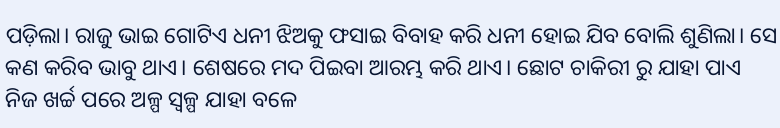ପଡ଼ିଲା। ରାଜୁ ଭାଇ ଗୋଟିଏ ଧନୀ ଝିଅକୁ ଫସାଇ ବିବାହ କରି ଧନୀ ହୋଇ ଯିବ ବୋଲି ଶୁଣିଲା। ସେ କଣ କରିବ ଭାବୁ ଥାଏ। ଶେଷରେ ମଦ ପିଇବା ଆରମ୍ଭ କରି ଥାଏ। ଛୋଟ ଚାକିରୀ ରୁ ଯାହା ପାଏ ନିଜ ଖର୍ଚ୍ଚ ପରେ ଅଳ୍ପ ସ୍ୱଳ୍ପ ଯାହା ବଳେ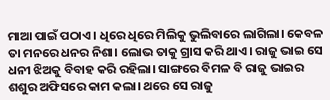ମାଆ ପାଇଁ ପଠାଏ। ଧିରେ ଧିରେ ମିଲିକୁ ଭୁଲିବାରେ ଲାଗିଲା। କେବଳ‌ ତା ମନରେ ଧନର‌ ନିଶା। ଲୋଭ ତାକୁ ଗ୍ରାସ କରି ଥାଏ। ରାଜୁ ଭାଇ ସେ ଧନୀ ଝିଅକୁ ବିବାହ କରି ରହିଲା। ସାଙ୍ଗରେ ବିମଳ‌ ବି ରାଜୁ ଭାଇର ଶଶୁର ଅଫିସରେ କାମ କଲା। ଥରେ ସେ ରାଜୁ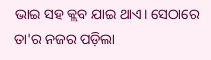ଭାଇ ସହ କ୍ଲବ ଯାଇ ଥାଏ। ସେଠାରେ ତା'ର ନଜର‌ ପଡ଼ିଲା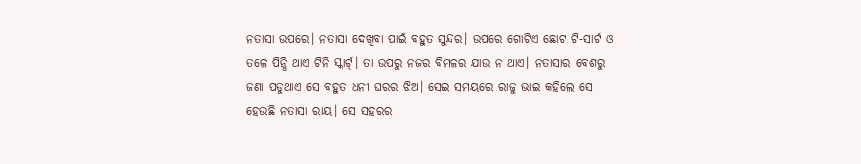ନତାସା ଉପରେ। ନତାସା ଦେଖିବା ପାଇଁ ବହୁତ ସୁନ୍ଦର। ଉପରେ ଗୋଟିଏ ଛୋଟ ଟି-ସାର୍ଟ ଓ‌ ତଳେ ପିନ୍ଧି ଥାଏ ଟିନି ସ୍କାର୍ଟ୍। ତା ଉପରୁ ନଜର‌ ବିମଳର‌ ଯାଉ ନ ‌ଥାଏ। ନତାସାର ବେଶରୁ ଜଣା ପଡୁଥାଏ ସେ ବହୁତ ଧନୀ ଘରର ଝିଅ। ସେଇ ସମୟରେ ‌ରାଜୁ ଭାଇ କହିଲେ ସେ ହେଉଛି ନତାସା ରାୟ। ସେ ସହରର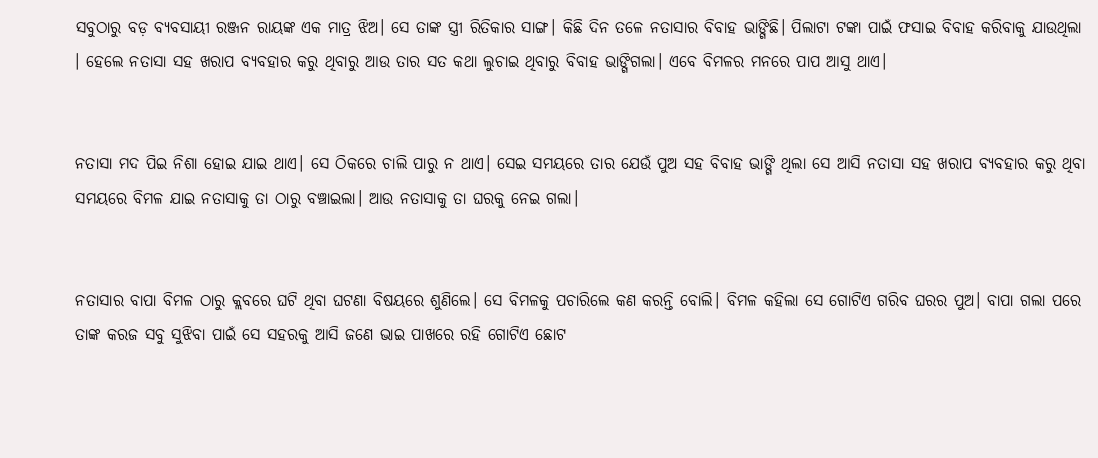ସବୁଠାରୁ ବଡ଼ ବ୍ୟବସାୟୀ ‌ରଞ୍ଜନ ରାୟଙ୍କ ଏକ ମାତ୍ର ଝିଅ। ସେ ତାଙ୍କ ସ୍ତ୍ରୀ ରିତିକାର ସାଙ୍ଗ। କିଛି ଦିନ ତଳେ ନତାସାର ବିବାହ ଭାଙ୍ଗିଛି। ପିଲାଟା ଟଙ୍କା ପାଇଁ ଫସାଇ ବିବାହ କରିବାକୁ ଯାଉଥିଲା । ହେଲେ ନତାସା ସହ ଖରାପ ବ୍ୟବହାର କରୁ ଥିବାରୁ ଆଉ ତାର ସତ କଥା ଲୁଚାଇ ଥିବାରୁ ବିବାହ ଭାଙ୍ଗିଗଲା‌। ଏବେ ବିମଳର ମନରେ ପାପ ଆସୁ ଥାଏ।


ନତାସା ମଦ‌ ପିଇ ନିଶା ହୋଇ ଯାଇ ଥାଏ। ସେ ଠିକରେ ଚାଲି ପାରୁ ନ ଥାଏ। ସେଇ ସମୟରେ ତାର ଯେଉଁ ପୁଅ ସହ ବିବାହ ଭାଙ୍ଗି ଥିଲା ସେ ଆସି ନତାସା ସହ ଖରାପ ବ୍ୟବହାର କରୁ ଥିବା ସମୟରେ ବିମଳ ଯାଇ ନତାସାକୁ ତା ଠାରୁ ବଞ୍ଚାଇଲା। ଆଉ ନତାସାକୁ ତା ଘରକୁ ନେଇ ଗଲା।


ନତାସାର ବାପା ବିମଳ ଠାରୁ କ୍ଲବରେ ଘଟି ଥିବା ଘଟଣା ବିଷୟରେ ଶୁଣିଲେ। ସେ ବିମଳକୁ‌ ପଚାରିଲେ କଣ କରନ୍ତି ବୋଲି। ବିମଳ‌ କହିଲା ସେ ଗୋଟିଏ ଗରିବ ଘରର‌ ପୁଅ। ବାପା ଗଲା ପରେ ତାଙ୍କ କରଜ ସବୁ ସୁଝିବା ପାଇଁ ସେ ସହରକୁ ଆସି ଜଣେ ଭାଇ ପାଖରେ ରହି ଗୋଟିଏ ଛୋଟ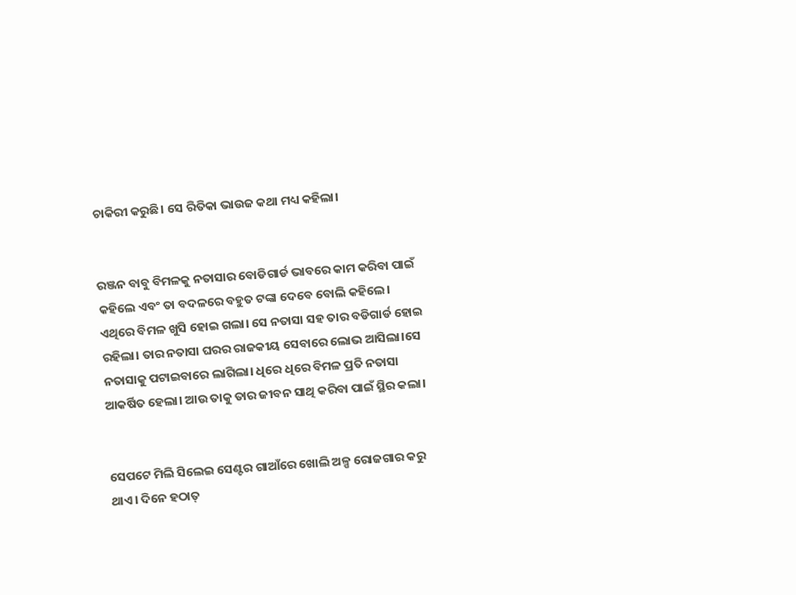ଚାକିରୀ କରୁଛି। ସେ ରିତିକା ଭାଉଜ କଥା ମଧ୍ୟ କହିଲା।


ରଞ୍ଜନ ବାବୁ ବିମଳକୁ‌ ନତାସାର ବୋଡିଗାର୍ଡ ଭାବରେ‌ କାମ କରିବା ପାଇଁ କହିଲେ ଏବଂ ତା ବଦଳରେ ବହୁତ ଟଙ୍କା ଦେବେ ବୋଲି କହିଲେ। ଏଥିରେ ବିମଳ‌ ଖୁସି ହୋଇ ଗଲା। ସେ ନତାସା ସହ ତାର ବଡିଗାର୍ଡ ହୋଇ ରହିଲା। ତାର ନତାସା ଘରର ରାଜକୀୟ ସେବାରେ ଲୋଭ ଆସିଲା‌।ସେ ନତାସାକୁ ପଟାଇବାରେ ଲାଗିଲା। ଧିରେ ଧିରେ ବିମଳ‌ ପ୍ରତି ନତାସା ଆକର୍ଷିତ ହେଲା। ଆଉ ତାକୁ ତାର ଜୀବନ ସାଥି କରିବା ପାଇଁ ସ୍ଥିର କଲା।


ସେପଟେ ମିଲି ସିଲେଇ ସେଣ୍ଟର ଗାଆଁରେ ଖୋଲି ଅଳ୍ପ ରୋଜଗାର କରୁ ଥାଏ। ଦିନେ ହଠାତ୍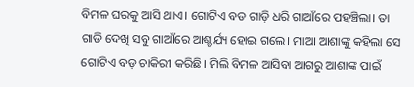ବିମଳ ଘରକୁ ଆସି ଥାଏ। ଗୋଟିଏ ବଡ ଗାଡ଼ି ଧରି ଗାଆଁରେ ପହଞ୍ଚିଲା। ତା ଗାଡି ଦେଖି ସବୁ ଗାଆଁରେ ଆଶ୍ଚର୍ଯ୍ୟ ହୋଇ ଗଲେ। ମାଆ ଆଶାଙ୍କୁ କହିଲା ସେ ଗୋଟିଏ ବଡ଼ ଚାକିରୀ କରିଛି। ମିଲି ବିମଳ‌ ଆସିବା ଆଗରୁ ଆଶାଙ୍କ ପାଇଁ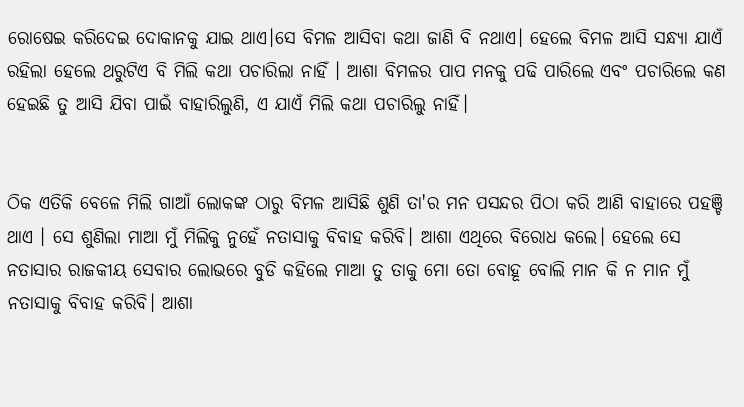ରୋଷେଇ କରିଦେଇ ଦୋକାନକୁ ଯାଇ ଥାଏ।ସେ ବିମଳ ଆସିବା କଥା ଜାଣି ବି ନଥାଏ। ହେଲେ ବିମଳ ‌ଆସି ସନ୍ଧ୍ୟା ଯାଏଁ ରହିଲା ହେଲେ ଥରୁଟିଏ ବି ମିଲି କଥା ପଚାରିଲା ନାହିଁ । ଆଶା ବିମଳର ପାପ ମନକୁ ପଢି ପାରିଲେ ଏବଂ ପଚାରିଲେ କଣ ହେଇଛି ତୁ ଆସି ଯିବା ପାଇଁ ବାହାରିଲୁଣି, ଏ ଯାଏଁ ମିଲି କଥା ପଚାରିଲୁ ନାହିଁ।


ଠିକ ଏତିକି ବେଳେ ମିଲି ଗାଆଁ ଲୋକଙ୍କ ଠାରୁ ବିମଳ ଆସିଛି ଶୁଣି ତା'ର ମନ ପସନ୍ଦର ପିଠା କରି ଆଣି ବାହାରେ ପହଞ୍ଚି ଥାଏ । ସେ ଶୁଣିଲା ମାଆ ମୁଁ ମିଲିକୁ ନୁହେଁ ନତାସାକୁ ବିବାହ କରିବି। ଆଶା ଏଥିରେ ବିରୋଧ କଲେ। ହେଲେ ସେ ନତାସାର ରାଜକୀୟ ସେବାର ଲୋଭରେ ବୁଡି କହିଲେ ମାଆ ତୁ ତାକୁ ମୋ ତୋ ବୋହୂ ବୋଲି ମାନ କି ନ ମାନ ମୁଁ ନତାସାକୁ ବିବାହ କରିବି। ଆଶା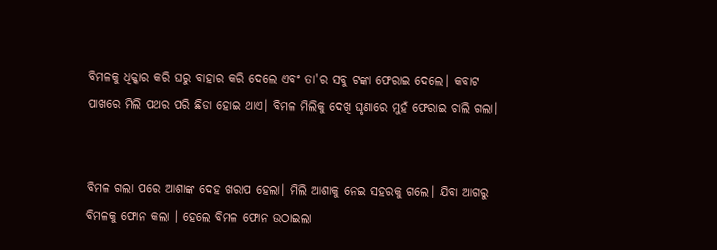ବିମଳକୁ ଧିକ୍କାର କରି ଘରୁ ବାହାର ‌କରି ଦେଲେ ଏବଂ ତା'ର ସବୁ ଟଙ୍କା ଫେରାଇ ଦେଲେ। କବାଟ ପାଖରେ ମିଲି ପଥର ପରି ଛିଡା ହୋଇ ଥାଏ। ବିମଳ ମିଲିକୁ ଦେଖି ଘୃଣାରେ ମୁହଁ ଫେରାଇ ଚାଲି ଗଲା।


ବିମଳ‌ ଗଲା ପରେ ଆଶାଙ୍କ ଦେହ ଖରାପ ହେଲା। ମିଲି ଆଶାକୁ ନେଇ ସହରକୁ ଗଲେ। ଯିବା ଆଗରୁ ବିମଳକୁ ଫୋନ‌ କଲା । ହେଲେ ବିମଳ ଫୋନ ଉଠାଇଲା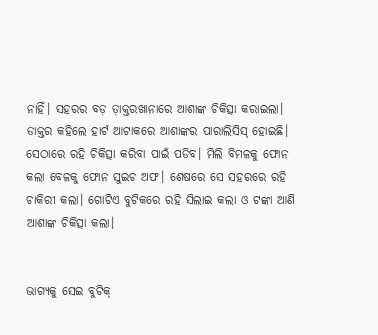ନାହିଁ। ସହରର ବଡ଼ ଡ଼ାକ୍ତରଖାନାରେ ଆଶାଙ୍କ ଚିକିତ୍ସା କରାଇଲା। ଡାକ୍ତର କହିଲେ ହାର୍ଟ ଆଟାକରେ ଆଶାଙ୍କର ‌ପାରାଲିସିସ୍ ହୋଇଛି। ସେଠାରେ ରହି ଚିକିତ୍ସା କରିବା ପାଇଁ ପଡିବ। ମିଲି ବିମଳକୁ ଫୋନ‌ କଲା ବେଳକୁ ଫୋନ‌ ସୁଇଚ ଅଫ। ଶେଷରେ ସେ ସହରରେ ରହି ଚାକିରୀ କଲା। ଗୋଟିଏ ବୁଟିକରେ ରହି ସିଲାଇ କଲା ଓ ଟଙ୍କା ଆଣି ଆଶାଙ୍କ ଚିକିତ୍ସା କଲା।


ଭାଗ୍ୟକୁ ସେଇ ବୁଟିକ୍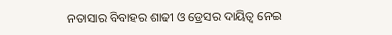ନତାସାର ବିବାହର ଶାଢୀ ଓ ଡ୍ରେସର ଦାୟିତ୍ଵ ନେଇ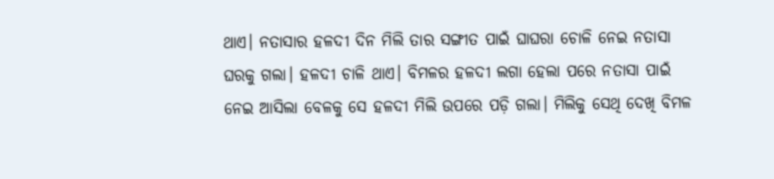ଥାଏ। ନତାସାର ହଳଦୀ ଦିନ ମିଲି ତାର ସଙ୍ଗୀତ ପାଇଁ ଘାଘରା ଚୋଳି ନେଇ ନତାସା ଘରକୁ ଗଲା। ହଳଦୀ ଚାଳି ଥାଏ। ବିମଳର ହଳଦୀ ଲଗା ହେଲା ପରେ ନତାସା ପାଇଁ ନେଇ ଆସିଲା ବେଳକୁ ସେ ହଳଦୀ ମିଲି ଉପରେ ପଡ଼ି ଗଲା। ମିଲିକୁ ସେଥି ଦେଖି ବିମଳ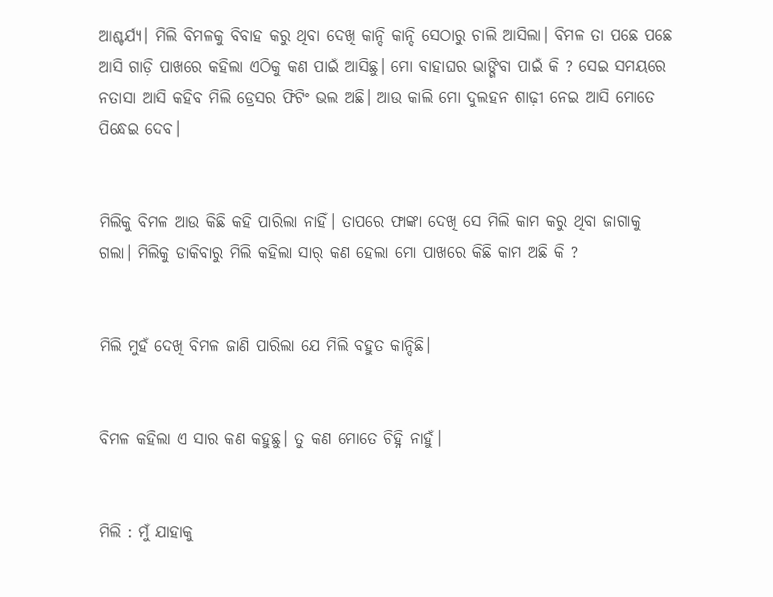ଆଶ୍ଚର୍ଯ୍ୟ। ମିଲି ବିମଳକୁ ବିବାହ କରୁ ଥିବା ଦେଖି କାନ୍ଦି କାନ୍ଦି ସେଠାରୁ ଚାଲି ଆସିଲା। ବିମଳ ତା ପଛେ ପଛେ ଆସି ଗାଡ଼ି ପାଖରେ କହିଲା ଏଠିକୁ କଣ ପାଇଁ ଆସିଛୁ। ମୋ ବାହାଘର ଭାଙ୍ଗିବା ପାଇଁ କି ? ସେଇ ସମୟରେ ନତାସା ଆସି କହିବ ମିଲି ଡ୍ରେସର ‌ଫିଟିଂ ଭଲ ଅଛି। ଆଉ କାଲି ମୋ ଦୁଲହନ ଶାଢ଼ୀ ନେଇ ଆସି ମୋତେ ପିନ୍ଧେଇ ଦେବ।


ମିଲିକୁ ବିମଳ ଆଉ କିଛି କହି ପାରିଲା ନାହିଁ। ତାପରେ ଫାଙ୍କା ଦେଖି ସେ ମିଲି କାମ କରୁ ଥିବା ଜାଗାକୁ ଗଲା। ମିଲିକୁ ଡାକିବାରୁ ମିଲି କହିଲା ସାର୍ କଣ ହେଲା ମୋ ପାଖରେ କିଛି କାମ ଅଛି କି ?


ମିଲି ମୁହଁ ଦେଖି ବିମଳ ଜାଣି ପାରିଲା ଯେ ମିଲି ବହୁତ କାନ୍ଦିଛି।


ବିମଳ କହିଲା ଏ ସାର କଣ କହୁଛୁ। ତୁ କଣ ମୋତେ ‌ଚିହ୍ନି ନାହୁଁ।


ମିଲି : ମୁଁ ଯାହାକୁ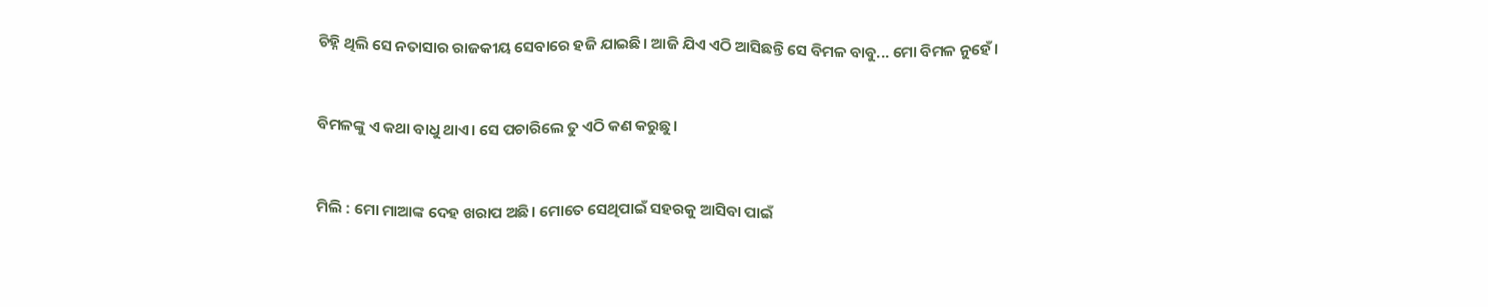ଚିହ୍ନି ଥିଲି ସେ ନତାସାର ରାଜକୀୟ ସେବାରେ ହଜି ଯାଇଛି। ଆଜି ଯିଏ ଏଠି ଆସିଛନ୍ତି ସେ ବିମଳ ବାବୁ... ମୋ ବିମଳ ନୁହେଁ।


ବିମଳଙ୍କୁ ଏ କଥା ବାଧୁ ଥାଏ। ସେ ପଚାରିଲେ ତୁ ଏଠି କଣ କରୁଛୁ।


ମିଲି : ମୋ ମାଆଙ୍କ ଦେହ ଖରାପ ଅଛି। ମୋତେ ସେଥିପାଇଁ ସହରକୁ ଆସିବା ପାଇଁ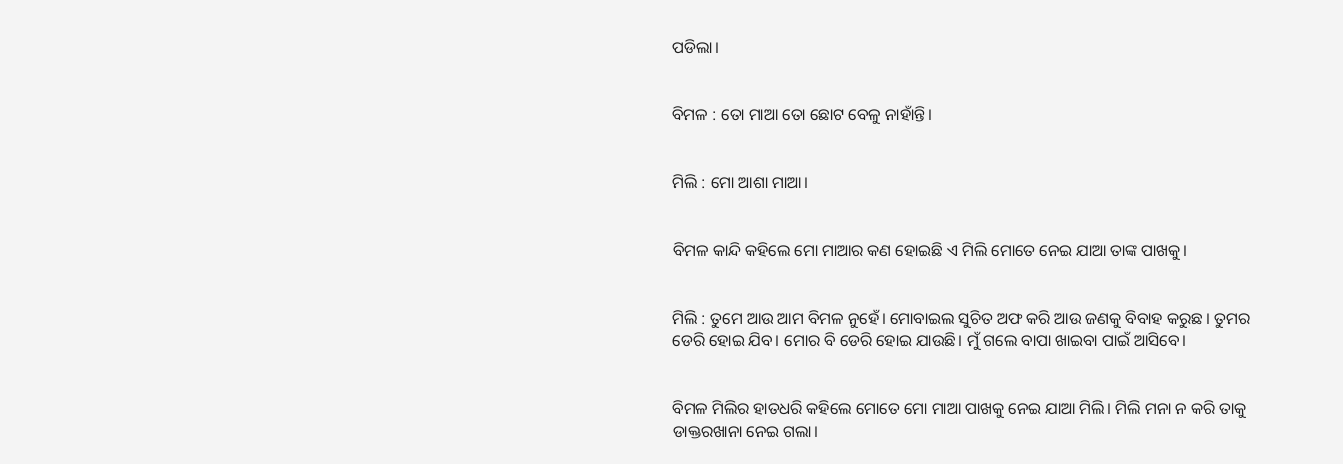ପଡିଲା।


ବିମଳ : ତୋ ମାଆ ତୋ ଛୋଟ ବେଳୁ ନାହାଁନ୍ତି।


ମିଲି : ମୋ ଆଶା ମାଆ।


ବିମଳ କାନ୍ଦି କହିଲେ ମୋ ମାଆର କଣ ହୋଇଛି ଏ ମିଲି ମୋତେ ନେଇ ଯାଆ ତାଙ୍କ ପାଖକୁ।


ମିଲି : ତୁମେ ଆଉ ଆମ ବିମଳ ନୁହେଁ। ମୋବାଇଲ ସୁଚିତ ଅଫ କରି ଆଉ ଜଣକୁ ବିବାହ କରୁଛ । ତୁମର‌ ଡେରି ହୋଇ ଯିବ। ମୋର ବି ଡେରି ହୋଇ ଯାଉଛି। ମୁଁ ଗଲେ ବାପା ଖାଇବା ପାଇଁ ଆସିବେ।


ବିମଳ ମିଲିର ହାତଧରି କହିଲେ ମୋତେ ମୋ ମାଆ ପାଖକୁ ନେଇ ଯାଆ ମିଲି। ମିଲି ମନା ନ କରି ତାକୁ ଡାକ୍ତରଖାନା ନେଇ ଗଲା।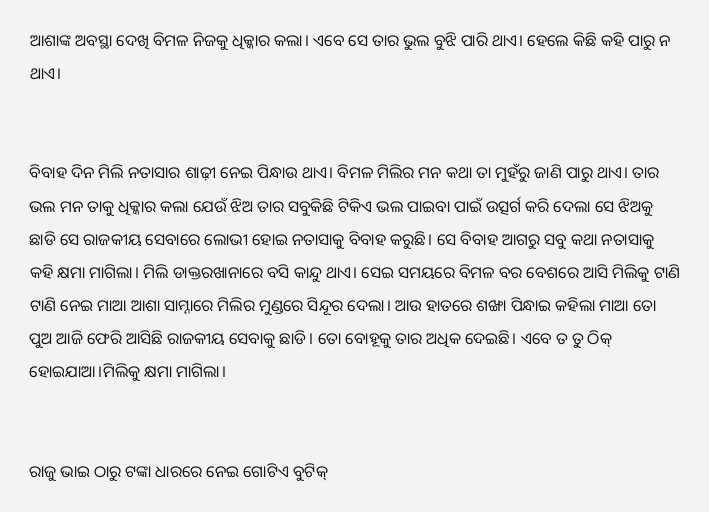ଆଶାଙ୍କ ଅବସ୍ଥା ଦେଖି ବିମଳ ନିଜକୁ ଧିକ୍କାର କଲା। ଏବେ ସେ ତାର ଭୁଲ ବୁଝି ପାରି ଥାଏ। ହେଲେ କିଛି କହି ପାରୁ ନ ଥାଏ।


ବିବାହ ଦିନ ମିଲି ନତାସାର ଶାଢ଼ୀ ନେଇ ପିନ୍ଧାଉ ଥାଏ। ବିମଳ ମିଲିର ମନ କଥା ତା ମୁହଁରୁ ଜାଣି ପାରୁ ଥାଏ। ତାର ଭଲ ମନ ତାକୁ ଧିକ୍କାର କଲା ଯେଉଁ ଝିଅ ତାର ସବୁକିଛି ଟିକିଏ ଭଲ ପାଇବା ପାଇଁ ଉତ୍ସର୍ଗ କରି ଦେଲା ସେ ଝିଅକୁ ଛାଡି ସେ ରାଜକୀୟ ସେବାରେ ଲୋଭୀ ହୋଇ ନତାସାକୁ ବିବାହ କରୁଛି। ସେ ବିବାହ ଆଗରୁ ସବୁ କଥା ନତାସାକୁ କହି କ୍ଷମା ମାଗିଲା। ମିଲି ଡାକ୍ତରଖାନାରେ ବସି କାନ୍ଦୁ ଥାଏ। ସେଇ ସମୟରେ ବିମଳ‌ ବର‌ ବେଶରେ ଆସି ମିଲିକୁ ଟାଣି ଟାଣି ନେଇ ମାଆ ଆଶା ସାମ୍ନାରେ ମିଲିର ମୁଣ୍ଡରେ ସିନ୍ଦୂର ଦେଲା। ଆଉ ହାତରେ ଶଙ୍ଖା ପିନ୍ଧାଇ କହିଲା ମାଆ ତୋ ପୁଅ ଆଜି ଫେରି ଆସିଛି ରାଜକୀୟ ସେବାକୁ ଛାଡି। ତୋ ବୋହୂକୁ ତାର ଅଧିକ ଦେଇଛି। ଏବେ ତ ତୁ ଠିକ୍ ହୋଇଯାଆ।ମିଲିକୁ କ୍ଷମା ମାଗିଲା।


ରାଜୁ ଭାଇ ଠାରୁ ଟଙ୍କା ଧାରରେ ନେଇ ଗୋଟିଏ ବୁଟିକ୍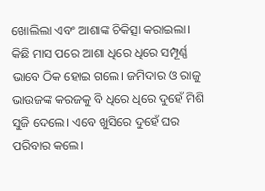ଖୋଲିଲା‌ ଏବଂ ଆଶାଙ୍କ ଚିକିତ୍ସା କରାଇଲା। କିଛି ମାସ ପରେ ଆଶା ଧିରେ ଧିରେ ସମ୍ପୂର୍ଣ୍ଣ ଭାବେ ଠିକ ହୋଇ ଗଲେ। ଜମିଦାର ଓ ରାଜୁ ଭାଉଜଙ୍କ କରଜକୁ ବି ଧିରେ ଧିରେ ଦୁହେଁ ମିଶି ସୁଜି ଦେଲେ। ଏବେ ଖୁସିରେ ଦୁହେଁ ଘର ପରିବାର କଲେ।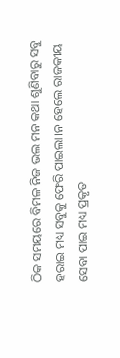ଠିକ ସମୟରେ ବିମଳ‌ ନିଜ ଭଲ ମନ କଥା ଶୁଣିବାରୁ ସବୁ ହରାଇ ମଧ୍ୟ ସବୁକୁ ଫେରି ପାଇଲା।ନ‌ ହେଲେ ରାଜକୀୟ ସେବା ପାଇ ମଧ୍ୟ ପ୍ରକୃତ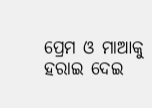ପ୍ରେମ ଓ ମାଆକୁ ହରାଇ ଦେଇ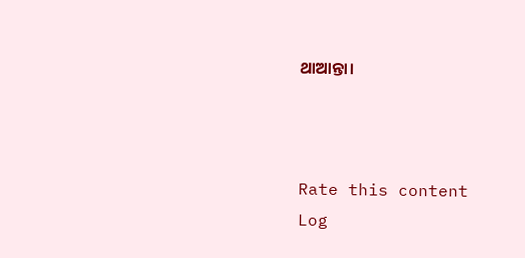ଥାଆନ୍ତା।



Rate this content
Log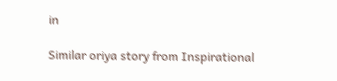in

Similar oriya story from Inspirational